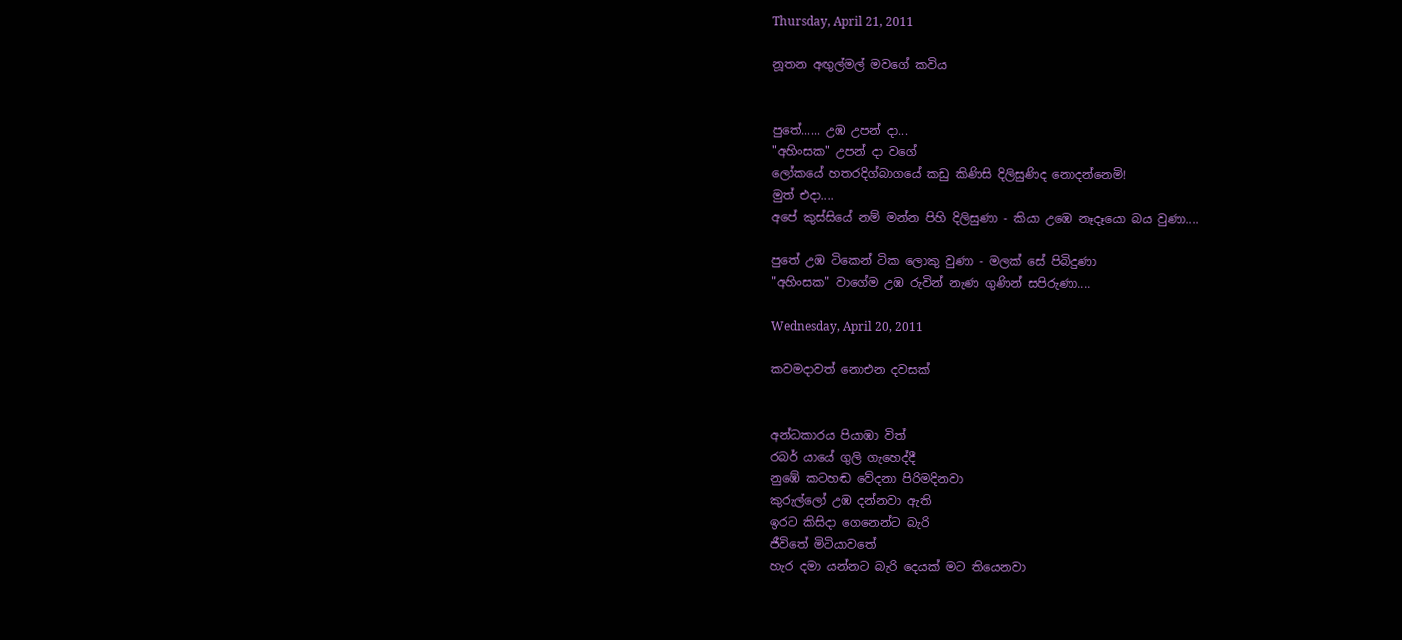Thursday, April 21, 2011

නූතන අඟුල්මල් මවගේ කවිය


පුතේ...... උඹ උපන් දා...
"අහිංසක" උපන් දා වගේ
ලෝකයේ හතරදිග්බාගයේ කඩු කිණිසි දිලිසුණිද නොදන්නෙමි!
මුත් එදා....
අපේ කුස්සියේ නම් මන්න පිහි දිලිසුණා - කියා උඹෙ නෑදෑයො බය වුණා....

පුතේ උඹ ටිකෙන් ටික ලොකු වුණා - මලක් සේ පිබිදුණා
"අහිංසක" වාගේම උඹ රුවින් නැණ ගුණින් සපිරුණා....

Wednesday, April 20, 2011

කවමදාවත් නොඑන දවසක්


අන්ධකාරය පියාඹා විත්
රබර් යායේ ගුලි ගැහෙද්දී
නුඹේ කටහඬ වේදනා පිරිමදිනවා
කුරුල්ලෝ උඹ දන්නවා ඇති
ඉරට කිසිදා ගෙනෙන්ට බැරි
ජීවිතේ මිටියාවතේ
හැර දමා යන්නට බැරි දෙයක් මට තියෙනවා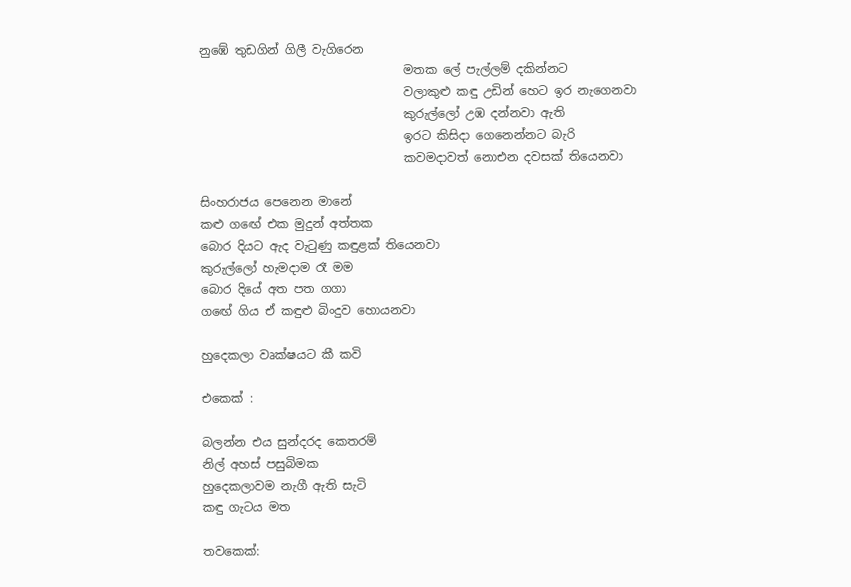නුඹේ තුඩගින් ගිලී වැගිරෙන
                                  මතක ලේ පැල්ලම් දකින්නට
                                  වලාකුළු කඳු උඩින් හෙට ඉර නැගෙනවා
                                  කුරුල්ලෝ උඹ දන්නවා ඇති
                                  ඉරට කිසිදා ගෙනෙන්නට බැරි
                                  කවමදාවත් නොඑන දවසක් තියෙනවා

සිංහරාජය පෙනෙන මානේ
කළු ගඟේ එක මුදුන් අත්තක
බොර දියට ඇද වැටුණු කඳුළක් තියෙනවා
කුරුල්ලෝ හැමදාම රෑ මම
බොර දියේ අත පත ගගා
ග‍ඟේ ගිය ඒ කඳුළු බිංදුව හොයනවා

හුදෙකලා වෘක්ෂයට කී කවි

එකෙක් :

බලන්න එය සුන්දරද කෙතරම්
නිල් අහස් පසුබිමක
හුදෙකලාවම නැගී ඇති සැටි
කඳු ගැටය මත

තවකෙක්: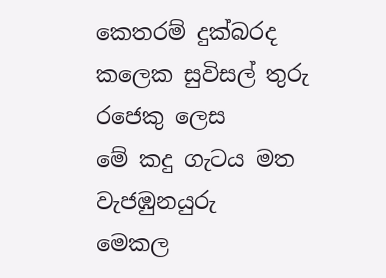කෙතරම් දුක්බරද
කලෙක සුවිසල් තුරු රජෙකු ලෙස
මේ කදු ගැටය මත වැජඹුනයුරු
මෙකල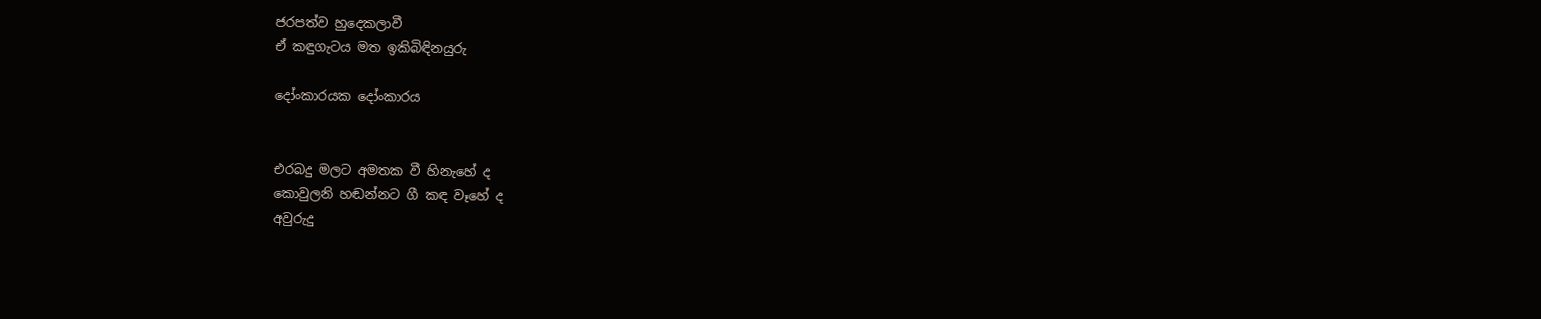ජරපත්ව හුදෙකලාවී
ඒ කඳුගැටය මත ඉකිබිඳිනයුරු

දෝංකාරයක දෝංකාරය


එරබදු මලට අමතක වී හිනැහේ ද
කොවුලනි හඬන්නට ගී කඳ වෑහේ ද
අවුරුදු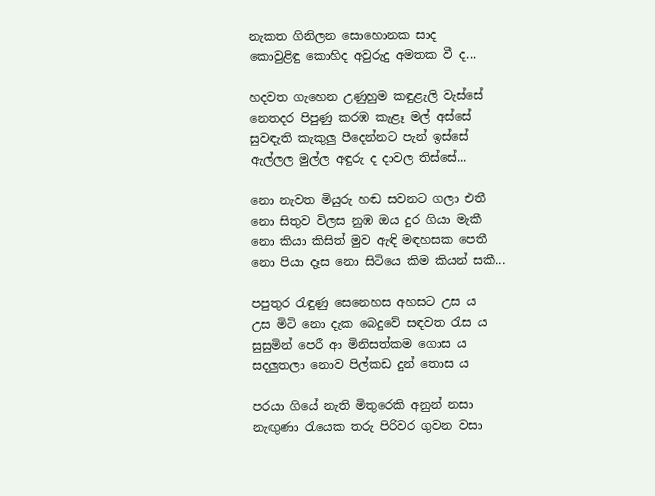නැකත ගිනිලන සොහොනක සාද
කොවුළිඳු කොහිද අවුරුදු අමතක වී ද...

හදවත ගැහෙන උණුහුම කඳුළැලි වැස්සේ
නෙතදර පිපුණු කරඹ කැළෑ මල් අස්සේ
සුවඳැති කැකුලු පීදෙන්නට පැන් ඉස්සේ
ඇල්ලල මුල්ල අඳුරු ද දාවල තිස්සේ...

නො නැවත මියුරු හඬ සවනට ගලා එතී
නො සිතුව විලස නුඹ ඔය දුර ගියා මැකී
නො කියා කිසිත් මුව ඇඳි මඳහසක පෙතී
නො පියා දෑස නො සිටියෙ කිම කියන් සකී...

පපුතුර රැඳුණු සෙනෙහස අහසට උස ය
උස මිටි නො දැක බෙදුවේ සඳවත රැස ය
සුසුමින් පෙරී ආ මිනිසත්කම ගොස ය
සදලුතලා නොව පිල්කඩ දුන් තොස ය

පරයා ගියේ නැති මිතුරෙකි අනුන් නසා
නැඟුණා රැයෙක තරු පිරිවර ගුවන වසා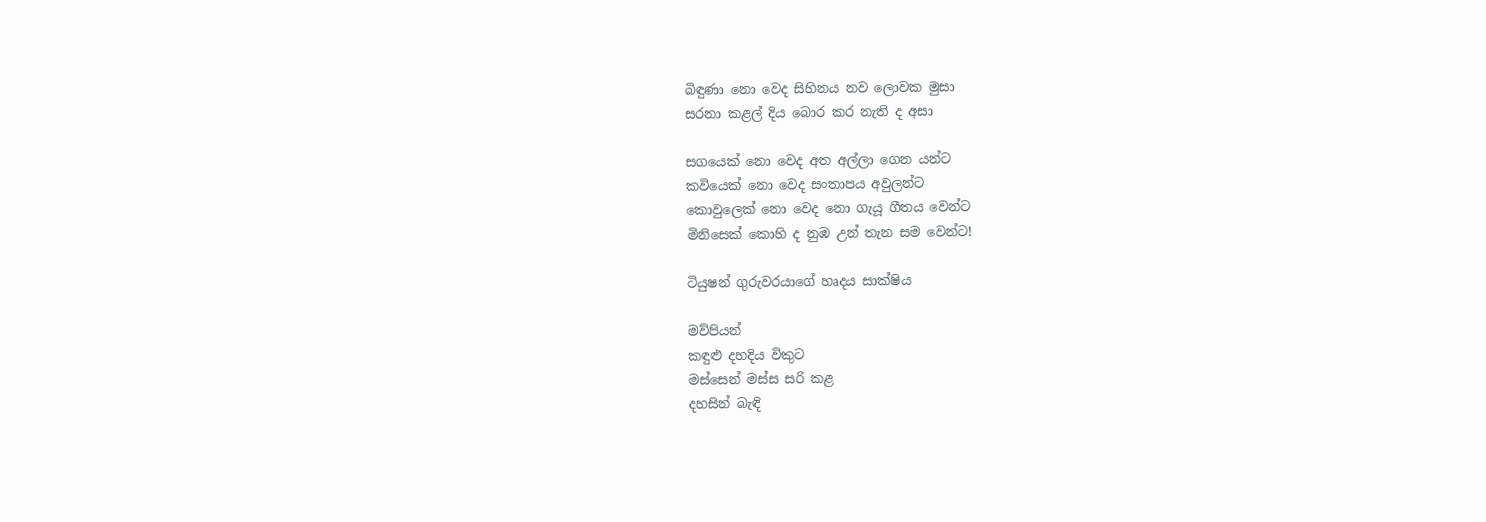බිඳුණා නො වෙද සිහිනය නව ලොවක මුසා
සරනා කළල් දිය බොර කර නැති ද අසා

සගයෙක් නො වෙද අත අල්ලා ගෙන යන්ට
කවියෙක් නො වෙද සංතාපය අවුලන්ට
කොවුලෙක් නො වෙද නො ගැයූ ගීතය වෙන්ට
මිනිසෙක් කොහි ද නුඹ උන් තැන සම වෙන්ට!

ටියුෂන් ගුරුවරයාගේ හෘදය සාක්ෂිය

මව්පියන්
කඳුළු දහදිය විකුට
මස්සෙන් මස්ස සරි කළ
දහසින් බැඳි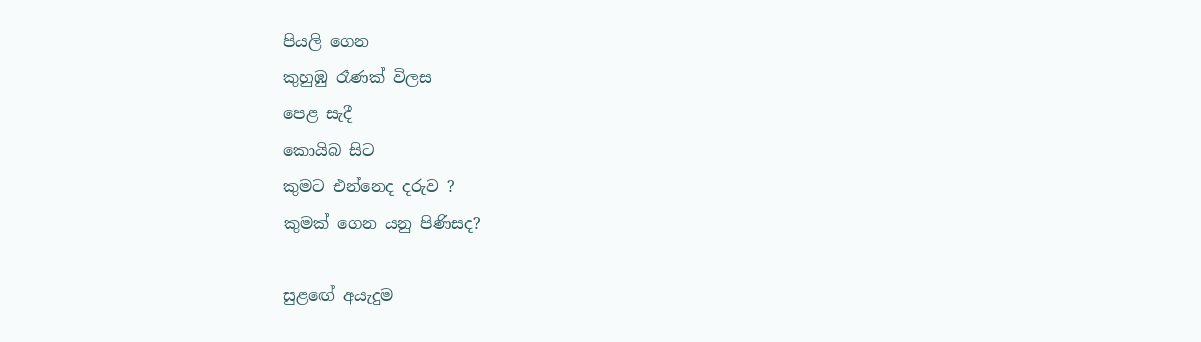පියලි ගෙන
කුහුඹු රෑණක් විලස
පෙළ සැදී
කොයිබ සිට
කුමට එන්නෙද දරුව ?
කුමක් ගෙන යනු පිණිසද?

සුළඟේ අයැදුම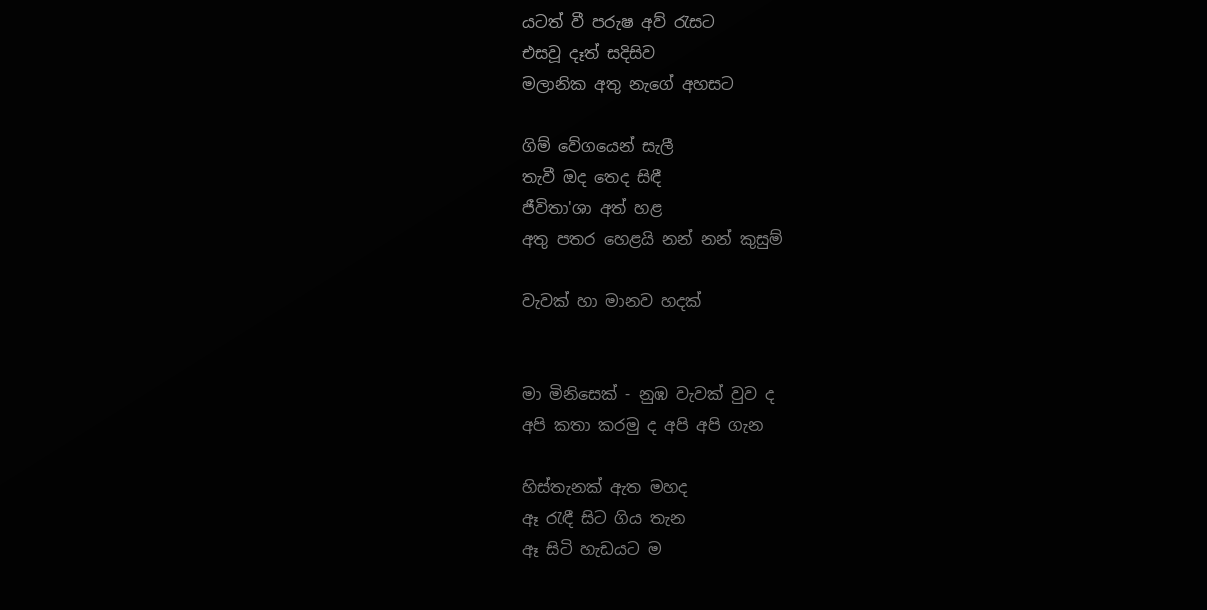යටත් වී පරුෂ අව් රැසට
එසවූ දෑත් සදිසිව
මලානික අතු නැගේ අහසට

ගිම් වේගයෙන් සැලී
තැවී ඔද තෙද සිඳී
ජීවිතා'ශා අත් හළ
අතු පතර හෙළයි නන් නන් කුසුම්

වැවක් හා මානව හදක්


මා මිනිසෙක් - නුඹ වැවක් වුව ද
අපි කතා කරමු ද අපි අපි ගැන

හිස්තැනක් ඇත මහද
ඈ රැඳී සිට ගිය තැන
ඈ සිටි හැඩයට ම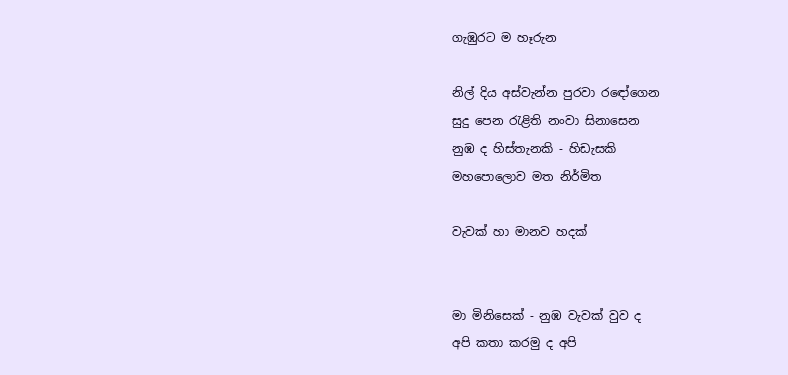ගැඹුරට ම හෑරුන

නිල් දිය අස්වැන්න පුරවා ර‍ඳෝගෙන
සුදු පෙන රැළිති නංවා සිනාසෙන
නුඹ ද හිස්තැනකි - හිඩැසකි
මහපොලොව මත නිර්මිත

වැවක් හා මානව හදක්


මා මිනිසෙක් - නුඹ වැවක් වුව ද
අපි කතා කරමු ද අපි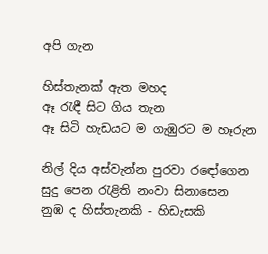අපි ගැන

හිස්තැනක් ඇත මහද
ඈ රැඳී සිට ගිය තැන
ඈ සිටි හැඩයට ම ගැඹුරට ම හෑරුන

නිල් දිය අස්වැන්න පුරවා ර‍ඳෝගෙන
සුදු පෙන රැළිති නංවා සිනාසෙන
නුඹ ද හිස්තැනකි - හිඩැසකි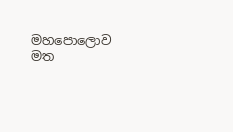මහපොලොව මත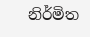නිර්මිත